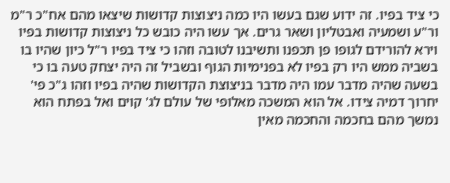כי ציד בפיו. זה ידוע שגם בעשו היו כמה ניצוצות קדושות שיצאו מהם אח"כ ר"מ ור"ע ושמעיה ואבטליון ושאר גרים. אך עשו היה כובש כל ניצוצות קדושות בפיו וירא להורידם לגופו פן תכפנו ותשיבנו לטובה וזהו כי ציד בפיו ר"ל כיון שהיו בו בשביה ממש היו רק בפיו לא בפנימיות הגוף ובשביל זה היה יצחק טעה בו כי בשעה שהיה מדבר עמו היה מדבר בניצוצת הקדושות שהיה בפיו וזהו ג"כ פי' יחרוך דמיה צידו. אל הוא המשכה מאלופי של עולם לג' קוים ואל בפתח הוא נמשך מהם בחכמה והחכמה מאין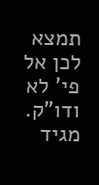תמצא לכן אל פי' לא ודו"ק.
מגיד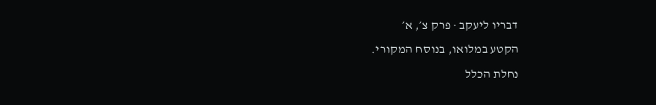דבריו ליעקב · פרק צ׳, א׳
הקטע במלואו, בנוסח המקורי.
נחלת הכלל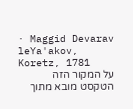· Maggid Devarav leYa'akov, Koretz, 1781
על המקור הזה
הטקסט מובא מתוך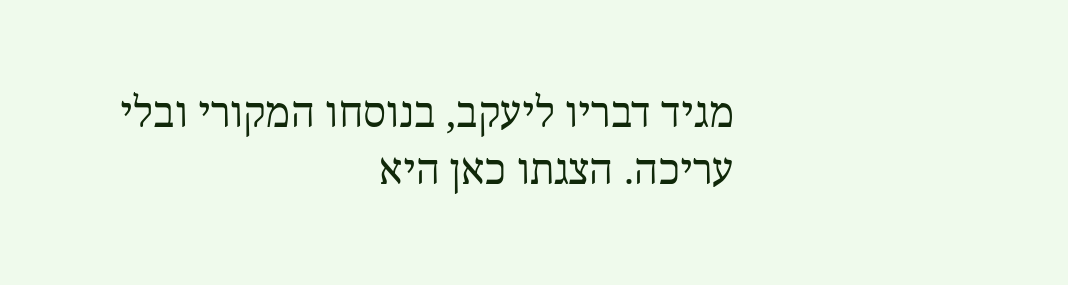מגיד דבריו ליעקב, בנוסחו המקורי ובלי עריכה. הצגתו כאן היא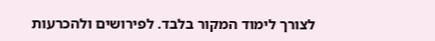לצורך לימוד המקור בלבד. לפירושים ולהכרעות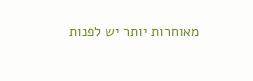מאוחרות יותר יש לפנות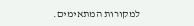למקורות המתאימים.